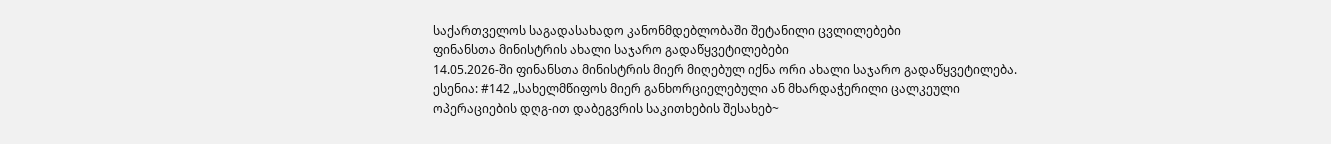საქართველოს საგადასახადო კანონმდებლობაში შეტანილი ცვლილებები
ფინანსთა მინისტრის ახალი საჯარო გადაწყვეტილებები
14.05.2026-ში ფინანსთა მინისტრის მიერ მიღებულ იქნა ორი ახალი საჯარო გადაწყვეტილება.
ესენია: #142 „სახელმწიფოს მიერ განხორციელებული ან მხარდაჭერილი ცალკეული ოპერაციების დღგ-ით დაბეგვრის საკითხების შესახებ~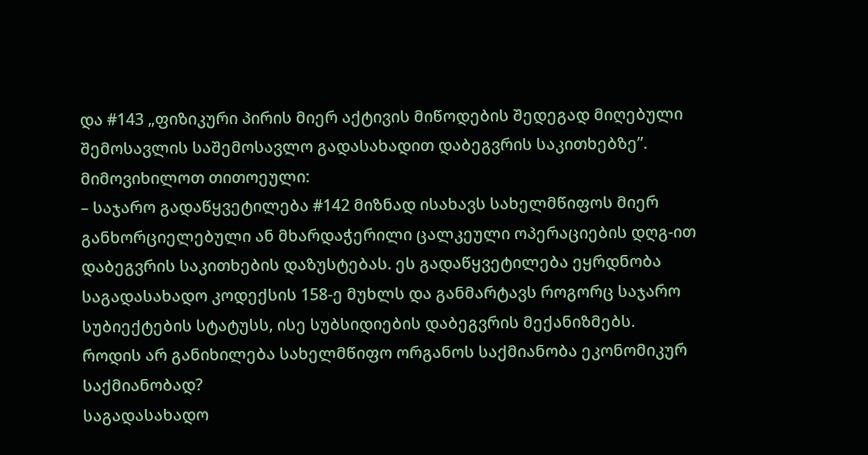და #143 „ფიზიკური პირის მიერ აქტივის მიწოდების შედეგად მიღებული შემოსავლის საშემოსავლო გადასახადით დაბეგვრის საკითხებზე”.
მიმოვიხილოთ თითოეული:
– საჯარო გადაწყვეტილება #142 მიზნად ისახავს სახელმწიფოს მიერ განხორციელებული ან მხარდაჭერილი ცალკეული ოპერაციების დღგ-ით დაბეგვრის საკითხების დაზუსტებას. ეს გადაწყვეტილება ეყრდნობა საგადასახადო კოდექსის 158-ე მუხლს და განმარტავს როგორც საჯარო სუბიექტების სტატუსს, ისე სუბსიდიების დაბეგვრის მექანიზმებს.
როდის არ განიხილება სახელმწიფო ორგანოს საქმიანობა ეკონომიკურ საქმიანობად?
საგადასახადო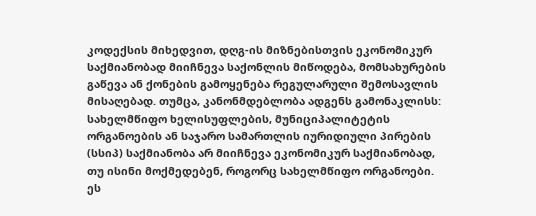კოდექსის მიხედვით, დღგ-ის მიზნებისთვის ეკონომიკურ საქმიანობად მიიჩნევა საქონლის მიწოდება, მომსახურების გაწევა ან ქონების გამოყენება რეგულარული შემოსავლის მისაღებად. თუმცა, კანონმდებლობა ადგენს გამონაკლისს: სახელმწიფო ხელისუფლების, მუნიციპალიტეტის ორგანოების ან საჯარო სამართლის იურიდიული პირების (სსიპ) საქმიანობა არ მიიჩნევა ეკონომიკურ საქმიანობად, თუ ისინი მოქმედებენ, როგორც სახელმწიფო ორგანოები.
ეს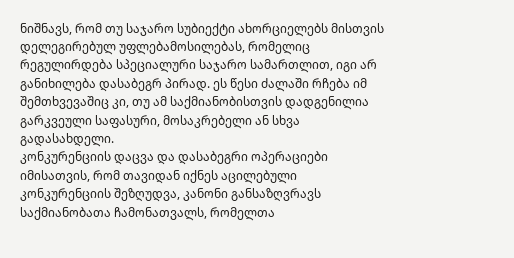ნიშნავს, რომ თუ საჯარო სუბიექტი ახორციელებს მისთვის დელეგირებულ უფლებამოსილებას, რომელიც რეგულირდება სპეციალური საჯარო სამართლით, იგი არ განიხილება დასაბეგრ პირად. ეს წესი ძალაში რჩება იმ შემთხვევაშიც კი, თუ ამ საქმიანობისთვის დადგენილია გარკვეული საფასური, მოსაკრებელი ან სხვა გადასახდელი.
კონკურენციის დაცვა და დასაბეგრი ოპერაციები
იმისათვის, რომ თავიდან იქნეს აცილებული კონკურენციის შეზღუდვა, კანონი განსაზღვრავს საქმიანობათა ჩამონათვალს, რომელთა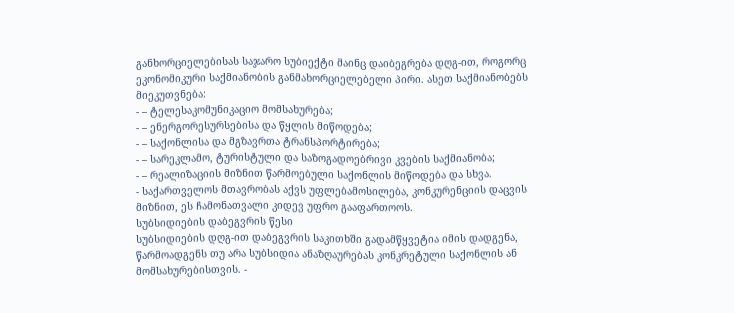განხორციელებისას საჯარო სუბიექტი მაინც დაიბეგრება დღგ-ით, როგორც ეკონომიკური საქმიანობის განმახორციელებელი პირი. ასეთ საქმიანობებს მიეკუთვნება:
- – ტელესაკომუნიკაციო მომსახურება;
- – ენერგორესურსებისა და წყლის მიწოდება;
- – საქონლისა და მგზავრთა ტრანსპორტირება;
- – სარეკლამო, ტურისტული და საზოგადოებრივი კვების საქმიანობა;
- – რეალიზაციის მიზნით წარმოებული საქონლის მიწოდება და სხვა.
- საქართველოს მთავრობას აქვს უფლებამოსილება, კონკურენციის დაცვის მიზნით, ეს ჩამონათვალი კიდევ უფრო გააფართოოს.
სუბსიდიების დაბეგვრის წესი
სუბსიდიების დღგ-ით დაბეგვრის საკითხში გადამწყვეტია იმის დადგენა, წარმოადგენს თუ არა სუბსიდია ანაზღაურებას კონკრეტული საქონლის ან მომსახურებისთვის. -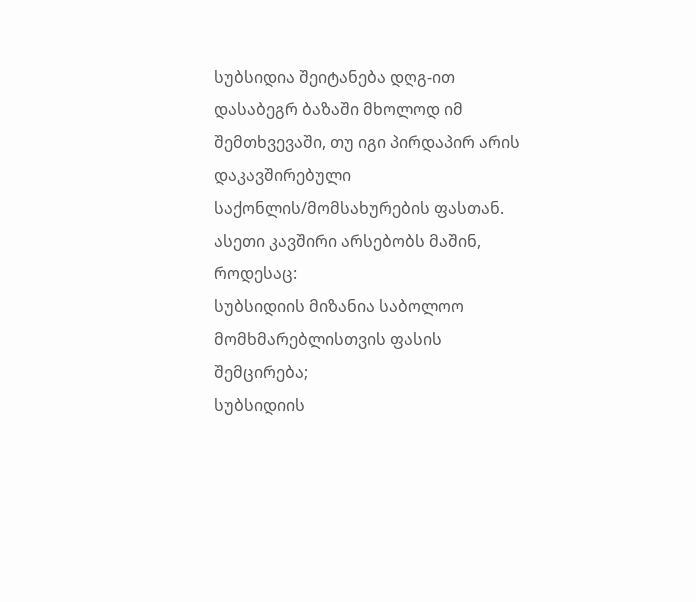სუბსიდია შეიტანება დღგ-ით დასაბეგრ ბაზაში მხოლოდ იმ შემთხვევაში, თუ იგი პირდაპირ არის დაკავშირებული საქონლის/მომსახურების ფასთან. ასეთი კავშირი არსებობს მაშინ, როდესაც:
სუბსიდიის მიზანია საბოლოო მომხმარებლისთვის ფასის შემცირება;
სუბსიდიის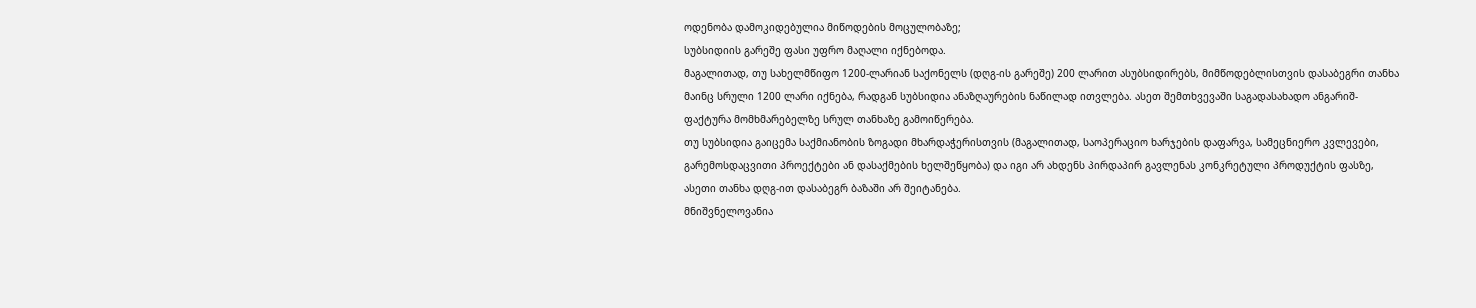ოდენობა დამოკიდებულია მიწოდების მოცულობაზე;
სუბსიდიის გარეშე ფასი უფრო მაღალი იქნებოდა.
მაგალითად, თუ სახელმწიფო 1200-ლარიან საქონელს (დღგ-ის გარეშე) 200 ლარით ასუბსიდირებს, მიმწოდებლისთვის დასაბეგრი თანხა მაინც სრული 1200 ლარი იქნება, რადგან სუბსიდია ანაზღაურების ნაწილად ითვლება. ასეთ შემთხვევაში საგადასახადო ანგარიშ-ფაქტურა მომხმარებელზე სრულ თანხაზე გამოიწერება.
თუ სუბსიდია გაიცემა საქმიანობის ზოგადი მხარდაჭერისთვის (მაგალითად, საოპერაციო ხარჯების დაფარვა, სამეცნიერო კვლევები, გარემოსდაცვითი პროექტები ან დასაქმების ხელშეწყობა) და იგი არ ახდენს პირდაპირ გავლენას კონკრეტული პროდუქტის ფასზე, ასეთი თანხა დღგ-ით დასაბეგრ ბაზაში არ შეიტანება.
მნიშვნელოვანია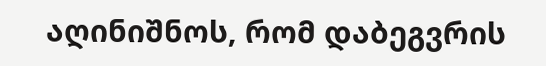აღინიშნოს, რომ დაბეგვრის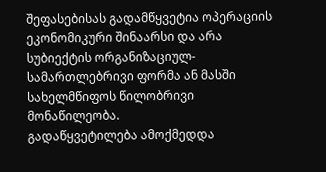შეფასებისას გადამწყვეტია ოპერაციის ეკონომიკური შინაარსი და არა სუბიექტის ორგანიზაციულ-სამართლებრივი ფორმა ან მასში სახელმწიფოს წილობრივი მონაწილეობა.
გადაწყვეტილება ამოქმედდა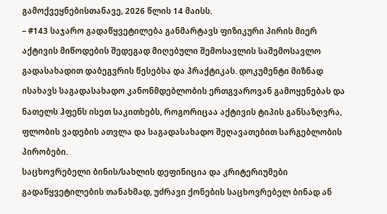გამოქვეყნებისთანავე, 2026 წლის 14 მაისს.
– #143 საჯარო გადაწყვეტილება განმარტავს ფიზიკური პირის მიერ აქტივის მიწოდების შედეგად მიღებული შემოსავლის საშემოსავლო გადასახადით დაბეგვრის წესებსა და პრაქტიკას. დოკუმენტი მიზნად ისახავს საგადასახადო კანონმდებლობის ერთგვაროვან გამოყენებას და ნათელს ჰფენს ისეთ საკითხებს, როგორიცაა აქტივის ტიპის განსაზღვრა, ფლობის ვადების ათვლა და საგადასახადო შეღავათებით სარგებლობის პირობები.
საცხოვრებელი ბინის/სახლის დეფინიცია და კრიტერიუმები
გადაწყვეტილების თანახმად, უძრავი ქონების საცხოვრებელ ბინად ან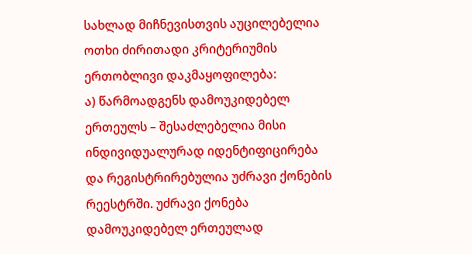სახლად მიჩნევისთვის აუცილებელია ოთხი ძირითადი კრიტერიუმის ერთობლივი დაკმაყოფილება:
ა) წარმოადგენს დამოუკიდებელ ერთეულს – შესაძლებელია მისი ინდივიდუალურად იდენტიფიცირება და რეგისტრირებულია უძრავი ქონების რეესტრში. უძრავი ქონება დამოუკიდებელ ერთეულად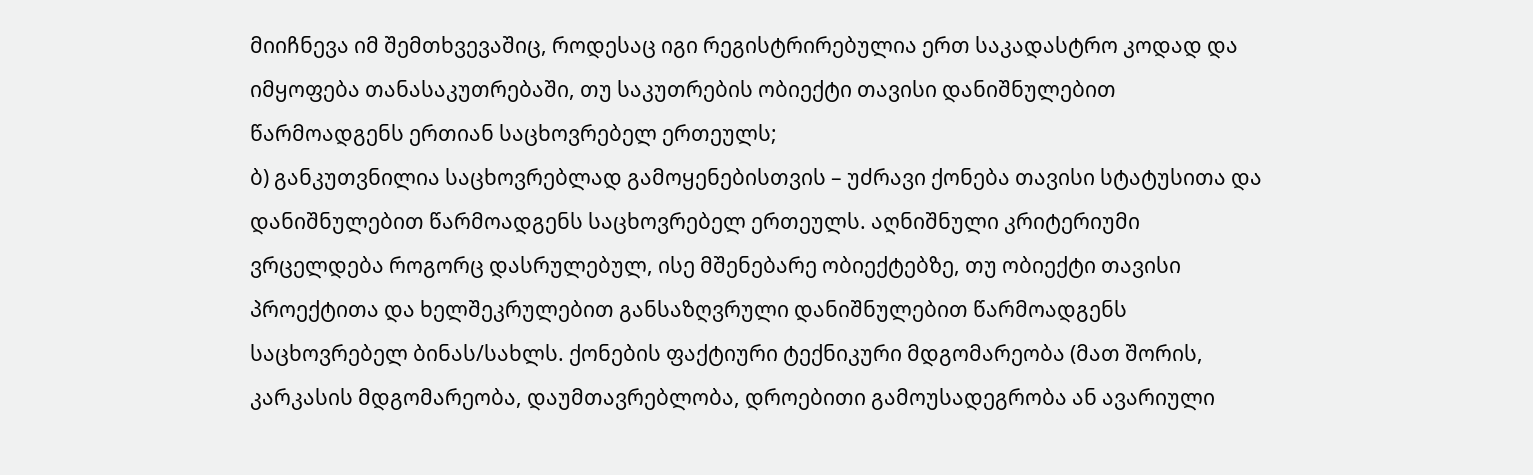მიიჩნევა იმ შემთხვევაშიც, როდესაც იგი რეგისტრირებულია ერთ საკადასტრო კოდად და იმყოფება თანასაკუთრებაში, თუ საკუთრების ობიექტი თავისი დანიშნულებით წარმოადგენს ერთიან საცხოვრებელ ერთეულს;
ბ) განკუთვნილია საცხოვრებლად გამოყენებისთვის – უძრავი ქონება თავისი სტატუსითა და დანიშნულებით წარმოადგენს საცხოვრებელ ერთეულს. აღნიშნული კრიტერიუმი ვრცელდება როგორც დასრულებულ, ისე მშენებარე ობიექტებზე, თუ ობიექტი თავისი პროექტითა და ხელშეკრულებით განსაზღვრული დანიშნულებით წარმოადგენს საცხოვრებელ ბინას/სახლს. ქონების ფაქტიური ტექნიკური მდგომარეობა (მათ შორის, კარკასის მდგომარეობა, დაუმთავრებლობა, დროებითი გამოუსადეგრობა ან ავარიული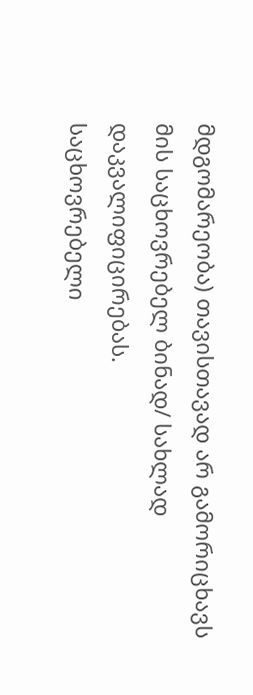მდგომარეობა) თავისთავად არ გამორიცხავს მის საცხოვრებელ ბინად/ სახლად დაკვალიფიცირებას.
საცხოვრებელი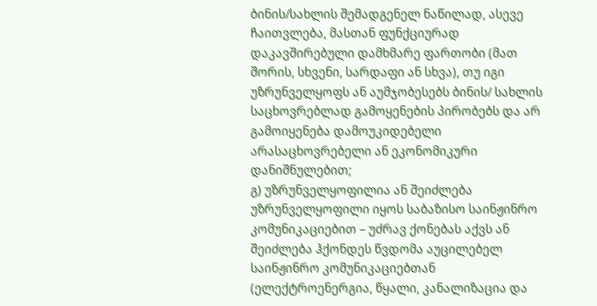ბინის/სახლის შემადგენელ ნაწილად, ასევე ჩაითვლება, მასთან ფუნქციურად დაკავშირებული დამხმარე ფართობი (მათ შორის, სხვენი, სარდაფი ან სხვა), თუ იგი უზრუნველყოფს ან აუმჯობესებს ბინის/ სახლის საცხოვრებლად გამოყენების პირობებს და არ გამოიყენება დამოუკიდებელი არასაცხოვრებელი ან ეკონომიკური დანიშნულებით;
გ) უზრუნველყოფილია ან შეიძლება უზრუნველყოფილი იყოს საბაზისო საინჟინრო კომუნიკაციებით – უძრავ ქონებას აქვს ან შეიძლება ჰქონდეს წვდომა აუცილებელ საინჟინრო კომუნიკაციებთან (ელექტროენერგია, წყალი, კანალიზაცია და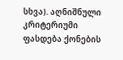სხვა). აღნიშნული კრიტერიუმი ფასდება ქონების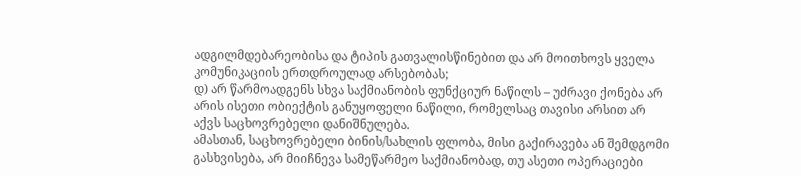ადგილმდებარეობისა და ტიპის გათვალისწინებით და არ მოითხოვს ყველა კომუნიკაციის ერთდროულად არსებობას;
დ) არ წარმოადგენს სხვა საქმიანობის ფუნქციურ ნაწილს – უძრავი ქონება არ არის ისეთი ობიექტის განუყოფელი ნაწილი, რომელსაც თავისი არსით არ აქვს საცხოვრებელი დანიშნულება.
ამასთან, საცხოვრებელი ბინის/სახლის ფლობა, მისი გაქირავება ან შემდგომი გასხვისება, არ მიიჩნევა სამეწარმეო საქმიანობად, თუ ასეთი ოპერაციები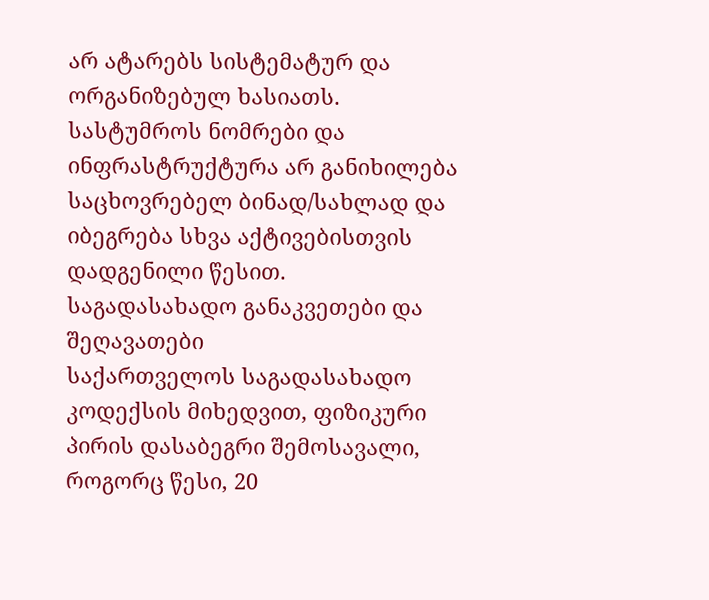არ ატარებს სისტემატურ და ორგანიზებულ ხასიათს. სასტუმროს ნომრები და ინფრასტრუქტურა არ განიხილება საცხოვრებელ ბინად/სახლად და იბეგრება სხვა აქტივებისთვის დადგენილი წესით.
საგადასახადო განაკვეთები და შეღავათები
საქართველოს საგადასახადო კოდექსის მიხედვით, ფიზიკური პირის დასაბეგრი შემოსავალი, როგორც წესი, 20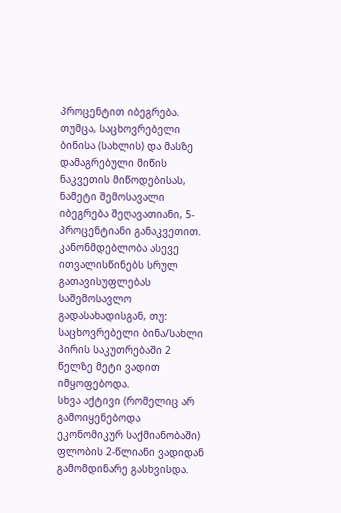პროცენტით იბეგრება. თუმცა, საცხოვრებელი ბინისა (სახლის) და მასზე დამაგრებული მიწის ნაკვეთის მიწოდებისას, ნამეტი შემოსავალი იბეგრება შეღავათიანი, 5-პროცენტიანი განაკვეთით.
კანონმდებლობა ასევე ითვალისწინებს სრულ გათავისუფლებას საშემოსავლო გადასახადისგან, თუ:
საცხოვრებელი ბინა/სახლი პირის საკუთრებაში 2 წელზე მეტი ვადით იმყოფებოდა.
სხვა აქტივი (რომელიც არ გამოიყენებოდა ეკონომიკურ საქმიანობაში) ფლობის 2-წლიანი ვადიდან გამომდინარე გასხვისდა.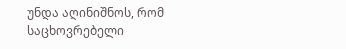უნდა აღინიშნოს, რომ საცხოვრებელი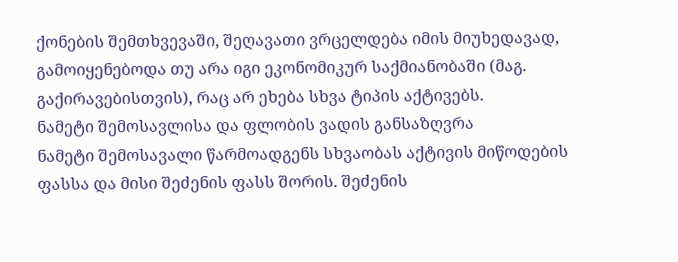ქონების შემთხვევაში, შეღავათი ვრცელდება იმის მიუხედავად, გამოიყენებოდა თუ არა იგი ეკონომიკურ საქმიანობაში (მაგ. გაქირავებისთვის), რაც არ ეხება სხვა ტიპის აქტივებს.
ნამეტი შემოსავლისა და ფლობის ვადის განსაზღვრა
ნამეტი შემოსავალი წარმოადგენს სხვაობას აქტივის მიწოდების ფასსა და მისი შეძენის ფასს შორის. შეძენის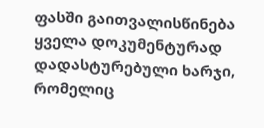ფასში გაითვალისწინება ყველა დოკუმენტურად დადასტურებული ხარჯი, რომელიც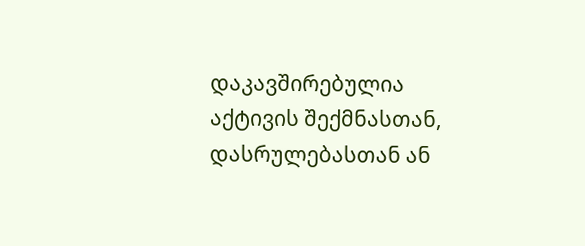დაკავშირებულია აქტივის შექმნასთან, დასრულებასთან ან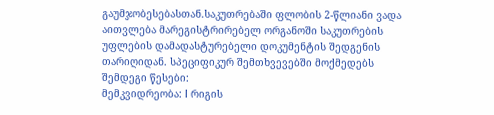გაუმჯობესებასთან.საკუთრებაში ფლობის 2-წლიანი ვადა აითვლება მარეგისტრირებელ ორგანოში საკუთრების უფლების დამადასტურებელი დოკუმენტის შედგენის თარიღიდან. სპეციფიკურ შემთხვევებში მოქმედებს შემდეგი წესები:
მემკვიდრეობა: I რიგის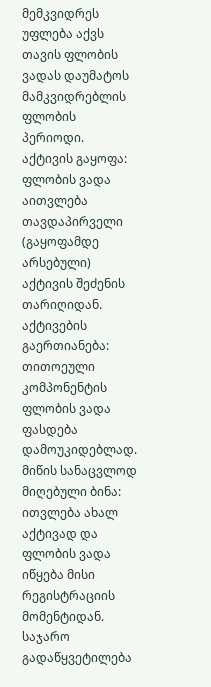მემკვიდრეს უფლება აქვს თავის ფლობის ვადას დაუმატოს მამკვიდრებლის ფლობის პერიოდი.
აქტივის გაყოფა: ფლობის ვადა აითვლება თავდაპირველი (გაყოფამდე არსებული) აქტივის შეძენის თარიღიდან.
აქტივების გაერთიანება: თითოეული კომპონენტის ფლობის ვადა ფასდება დამოუკიდებლად.
მიწის სანაცვლოდ მიღებული ბინა: ითვლება ახალ აქტივად და ფლობის ვადა იწყება მისი რეგისტრაციის მომენტიდან.
საჯარო გადაწყვეტილება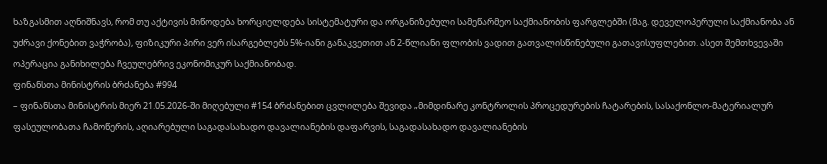ხაზგასმით აღნიშნავს, რომ თუ აქტივის მიწოდება ხორციელდება სისტემატური და ორგანიზებული სამეწარმეო საქმიანობის ფარგლებში (მაგ. დეველოპერული საქმიანობა ან უძრავი ქონებით ვაჭრობა), ფიზიკური პირი ვერ ისარგებლებს 5%-იანი განაკვეთით ან 2-წლიანი ფლობის ვადით გათვალისწინებული გათავისუფლებით. ასეთ შემთხვევაში ოპერაცია განიხილება ჩვეულებრივ ეკონომიკურ საქმიანობად.
ფინანსთა მინისტრის ბრძანება #994
– ფინანსთა მინისტრის მიერ 21.05.2026-ში მიღებული #154 ბრძანებით ცვლილება შევიდა „მიმდინარე კონტროლის პროცედურების ჩატარების, სასაქონლო-მატერიალურ ფასეულობათა ჩამოწერის, აღიარებული საგადასახადო დავალიანების დაფარვის, საგადასახადო დავალიანების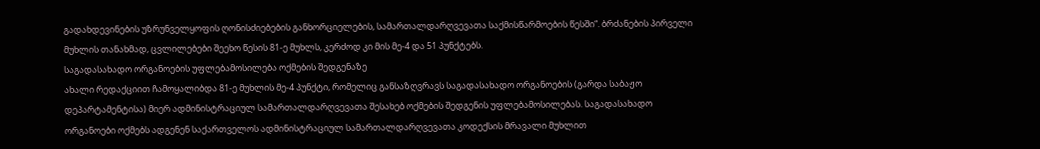გადახდევინების უზრუნველყოფის ღონისძიებების განხორციელების, სამართალდარღვევათა საქმისწარმოების წესში“. ბრძანების პირველი მუხლის თანახმად, ცვლილებები შეეხო წესის 81-ე მუხლს, კერძოდ კი მის მე-4 და 51 პუნქტებს.
საგადასახადო ორგანოების უფლებამოსილება ოქმების შედგენაზე
ახალი რედაქციით ჩამოყალიბდა 81-ე მუხლის მე-4 პუნქტი, რომელიც განსაზღვრავს საგადასახადო ორგანოების (გარდა საბაჟო დეპარტამენტისა) მიერ ადმინისტრაციულ სამართალდარღვევათა შესახებ ოქმების შედგენის უფლებამოსილებას. საგადასახადო ორგანოები ოქმებს ადგენენ საქართველოს ადმინისტრაციულ სამართალდარღვევათა კოდექსის მრავალი მუხლით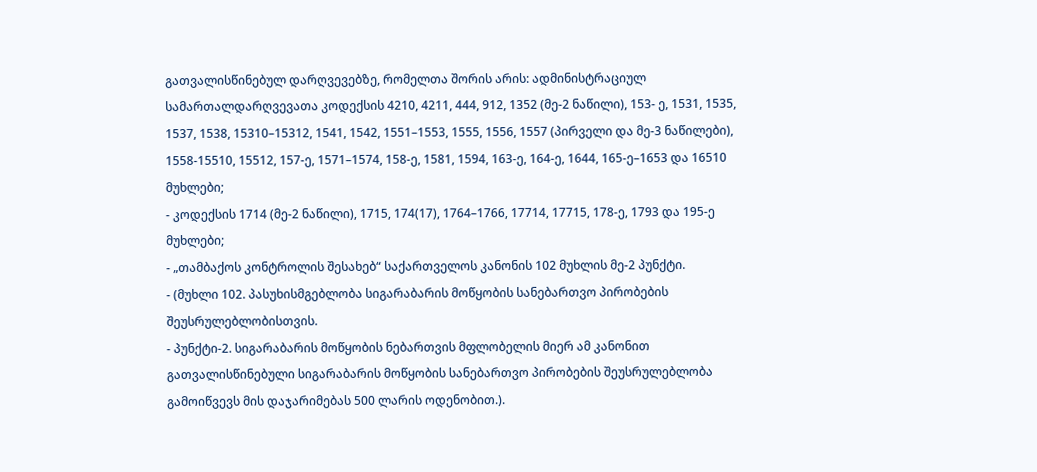გათვალისწინებულ დარღვევებზე, რომელთა შორის არის: ადმინისტრაციულ სამართალდარღვევათა კოდექსის 4210, 4211, 444, 912, 1352 (მე-2 ნაწილი), 153- ე, 1531, 1535, 1537, 1538, 15310–15312, 1541, 1542, 1551–1553, 1555, 1556, 1557 (პირველი და მე-3 ნაწილები), 1558-15510, 15512, 157-ე, 1571–1574, 158-ე, 1581, 1594, 163-ე, 164-ე, 1644, 165-ე–1653 და 16510 მუხლები;
- კოდექსის 1714 (მე-2 ნაწილი), 1715, 174(17), 1764–1766, 17714, 17715, 178-ე, 1793 და 195-ე მუხლები;
- „თამბაქოს კონტროლის შესახებ“ საქართველოს კანონის 102 მუხლის მე-2 პუნქტი.
- (მუხლი 102. პასუხისმგებლობა სიგარაბარის მოწყობის სანებართვო პირობების შეუსრულებლობისთვის.
- პუნქტი-2. სიგარაბარის მოწყობის ნებართვის მფლობელის მიერ ამ კანონით გათვალისწინებული სიგარაბარის მოწყობის სანებართვო პირობების შეუსრულებლობა გამოიწვევს მის დაჯარიმებას 500 ლარის ოდენობით.).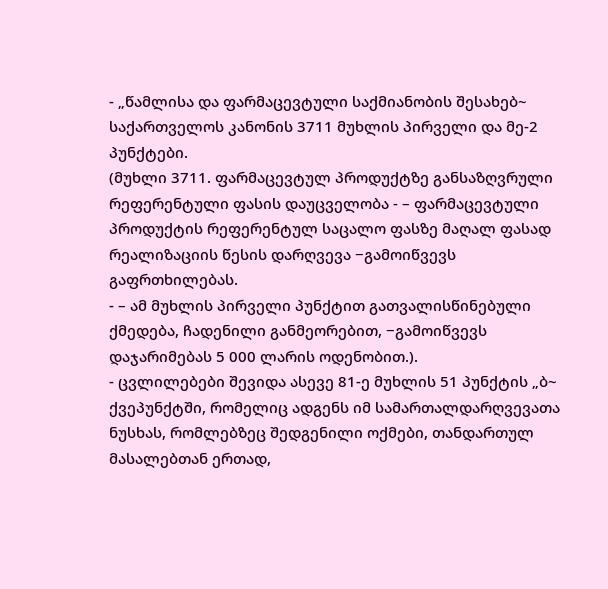- „წამლისა და ფარმაცევტული საქმიანობის შესახებ~ საქართველოს კანონის 3711 მუხლის პირველი და მე-2 პუნქტები.
(მუხლი 3711. ფარმაცევტულ პროდუქტზე განსაზღვრული რეფერენტული ფასის დაუცველობა - – ფარმაცევტული პროდუქტის რეფერენტულ საცალო ფასზე მაღალ ფასად რეალიზაციის წესის დარღვევა −გამოიწვევს გაფრთხილებას.
- – ამ მუხლის პირველი პუნქტით გათვალისწინებული ქმედება, ჩადენილი განმეორებით, −გამოიწვევს დაჯარიმებას 5 000 ლარის ოდენობით.).
- ცვლილებები შევიდა ასევე 81-ე მუხლის 51 პუნქტის „ბ~ ქვეპუნქტში, რომელიც ადგენს იმ სამართალდარღვევათა ნუსხას, რომლებზეც შედგენილი ოქმები, თანდართულ მასალებთან ერთად,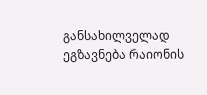განსახილველად ეგზავნება რაიონის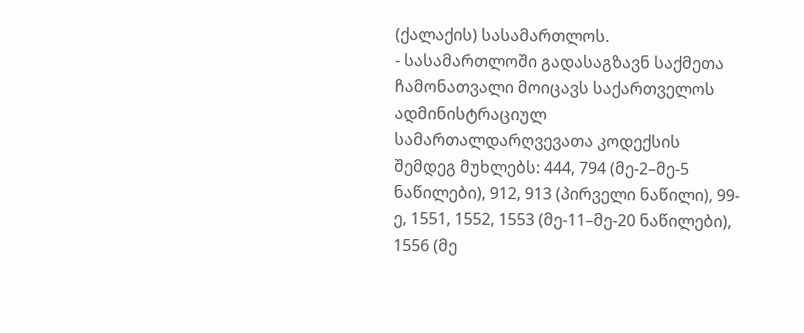(ქალაქის) სასამართლოს.
- სასამართლოში გადასაგზავნ საქმეთა ჩამონათვალი მოიცავს საქართველოს ადმინისტრაციულ სამართალდარღვევათა კოდექსის შემდეგ მუხლებს: 444, 794 (მე-2–მე-5 ნაწილები), 912, 913 (პირველი ნაწილი), 99-ე, 1551, 1552, 1553 (მე-11–მე-20 ნაწილები), 1556 (მე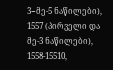3−მე-5 ნაწილები), 1557 (პირველი და მე-3 ნაწილები), 1558-15510,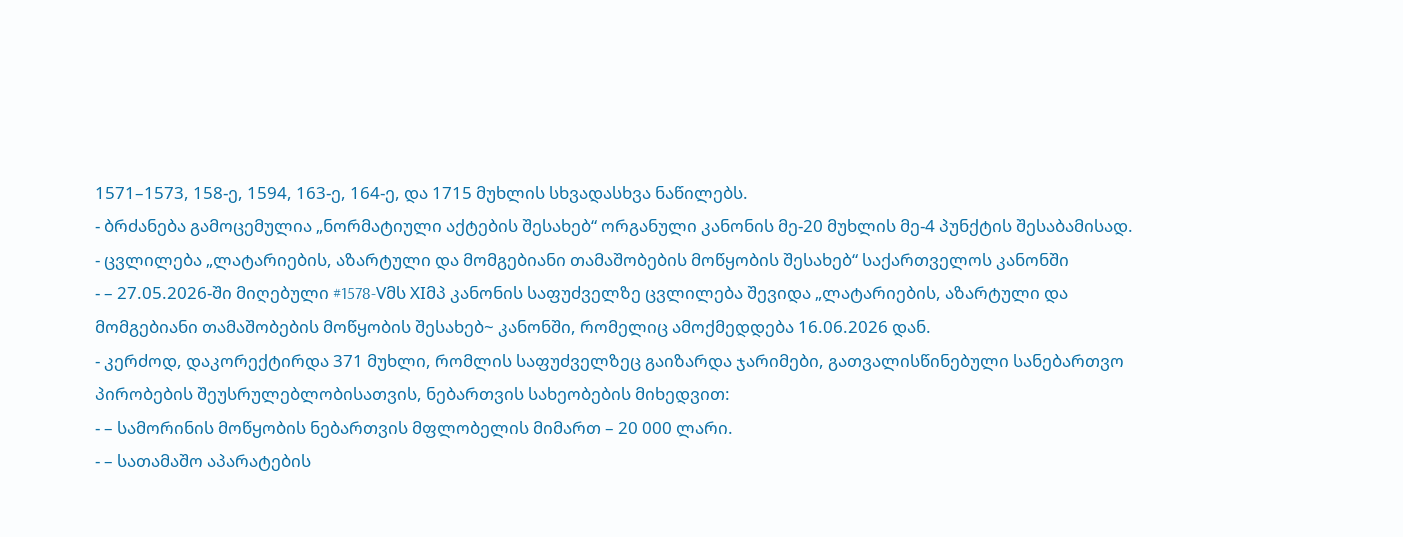1571–1573, 158-ე, 1594, 163-ე, 164-ე, და 1715 მუხლის სხვადასხვა ნაწილებს.
- ბრძანება გამოცემულია „ნორმატიული აქტების შესახებ“ ორგანული კანონის მე-20 მუხლის მე-4 პუნქტის შესაბამისად.
- ცვლილება „ლატარიების, აზარტული და მომგებიანი თამაშობების მოწყობის შესახებ“ საქართველოს კანონში
- – 27.05.2026-ში მიღებული #1578-Vმს XIმპ კანონის საფუძველზე ცვლილება შევიდა „ლატარიების, აზარტული და მომგებიანი თამაშობების მოწყობის შესახებ~ კანონში, რომელიც ამოქმედდება 16.06.2026 დან.
- კერძოდ, დაკორექტირდა 371 მუხლი, რომლის საფუძველზეც გაიზარდა ჯარიმები, გათვალისწინებული სანებართვო პირობების შეუსრულებლობისათვის, ნებართვის სახეობების მიხედვით:
- – სამორინის მოწყობის ნებართვის მფლობელის მიმართ – 20 000 ლარი.
- – სათამაშო აპარატების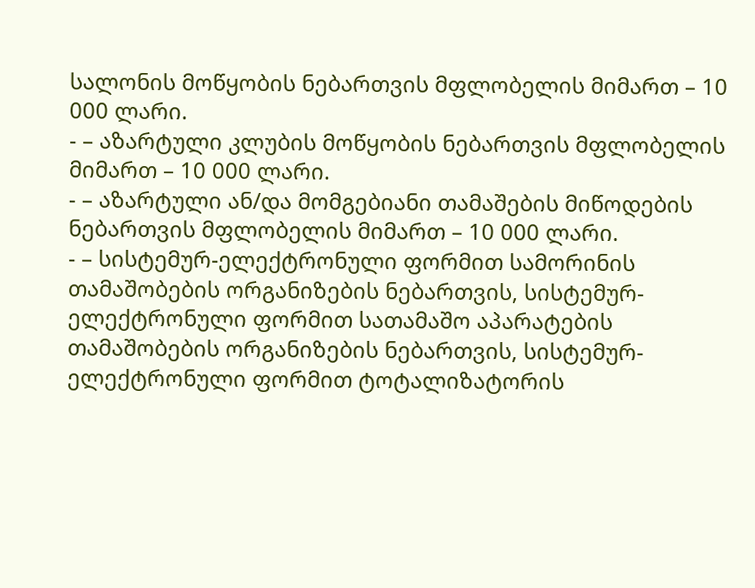სალონის მოწყობის ნებართვის მფლობელის მიმართ – 10 000 ლარი.
- – აზარტული კლუბის მოწყობის ნებართვის მფლობელის მიმართ – 10 000 ლარი.
- – აზარტული ან/და მომგებიანი თამაშების მიწოდების ნებართვის მფლობელის მიმართ – 10 000 ლარი.
- – სისტემურ-ელექტრონული ფორმით სამორინის თამაშობების ორგანიზების ნებართვის, სისტემურ-ელექტრონული ფორმით სათამაშო აპარატების თამაშობების ორგანიზების ნებართვის, სისტემურ-ელექტრონული ფორმით ტოტალიზატორის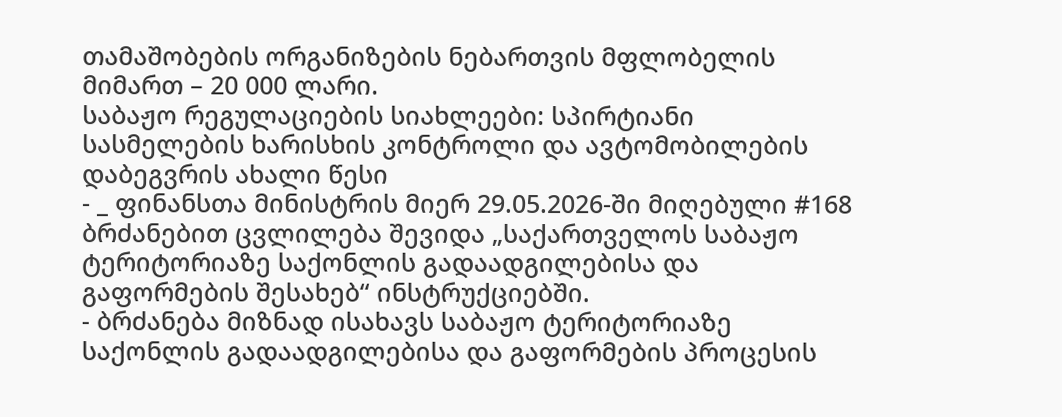თამაშობების ორგანიზების ნებართვის მფლობელის მიმართ – 20 000 ლარი.
საბაჟო რეგულაციების სიახლეები: სპირტიანი სასმელების ხარისხის კონტროლი და ავტომობილების დაბეგვრის ახალი წესი
- _ ფინანსთა მინისტრის მიერ 29.05.2026-ში მიღებული #168 ბრძანებით ცვლილება შევიდა „საქართველოს საბაჟო ტერიტორიაზე საქონლის გადაადგილებისა და გაფორმების შესახებ“ ინსტრუქციებში.
- ბრძანება მიზნად ისახავს საბაჟო ტერიტორიაზე საქონლის გადაადგილებისა და გაფორმების პროცესის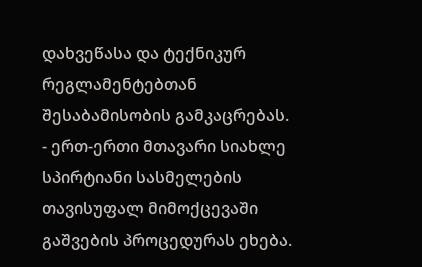დახვეწასა და ტექნიკურ რეგლამენტებთან შესაბამისობის გამკაცრებას.
- ერთ-ერთი მთავარი სიახლე სპირტიანი სასმელების თავისუფალ მიმოქცევაში გაშვების პროცედურას ეხება.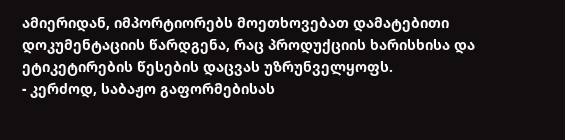ამიერიდან, იმპორტიორებს მოეთხოვებათ დამატებითი დოკუმენტაციის წარდგენა, რაც პროდუქციის ხარისხისა და ეტიკეტირების წესების დაცვას უზრუნველყოფს.
- კერძოდ, საბაჟო გაფორმებისას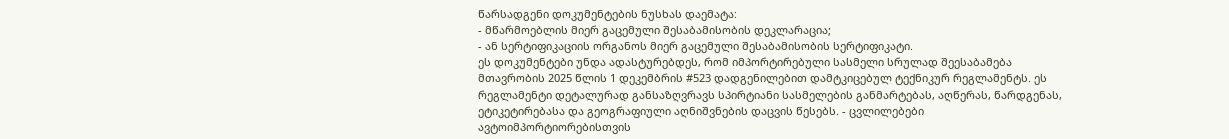წარსადგენი დოკუმენტების ნუსხას დაემატა:
- მწარმოებლის მიერ გაცემული შესაბამისობის დეკლარაცია;
- ან სერტიფიკაციის ორგანოს მიერ გაცემული შესაბამისობის სერტიფიკატი.
ეს დოკუმენტები უნდა ადასტურებდეს, რომ იმპორტირებული სასმელი სრულად შეესაბამება მთავრობის 2025 წლის 1 დეკემბრის #523 დადგენილებით დამტკიცებულ ტექნიკურ რეგლამენტს. ეს რეგლამენტი დეტალურად განსაზღვრავს სპირტიანი სასმელების განმარტებას, აღწერას, წარდგენას, ეტიკეტირებასა და გეოგრაფიული აღნიშვნების დაცვის წესებს. - ცვლილებები ავტოიმპორტიორებისთვის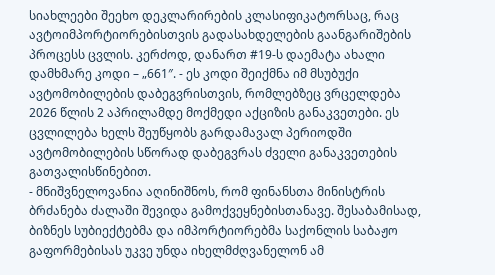სიახლეები შეეხო დეკლარირების კლასიფიკატორსაც, რაც ავტოიმპორტიორებისთვის გადასახდელების გაანგარიშების პროცესს ცვლის. კერძოდ, დანართ #19-ს დაემატა ახალი დამხმარე კოდი – „661″. - ეს კოდი შეიქმნა იმ მსუბუქი ავტომობილების დაბეგვრისთვის, რომლებზეც ვრცელდება 2026 წლის 2 აპრილამდე მოქმედი აქციზის განაკვეთები. ეს ცვლილება ხელს შეუწყობს გარდამავალ პერიოდში ავტომობილების სწორად დაბეგვრას ძველი განაკვეთების გათვალისწინებით.
- მნიშვნელოვანია აღინიშნოს, რომ ფინანსთა მინისტრის ბრძანება ძალაში შევიდა გამოქვეყნებისთანავე. შესაბამისად, ბიზნეს სუბიექტებმა და იმპორტიორებმა საქონლის საბაჟო გაფორმებისას უკვე უნდა იხელმძღვანელონ ამ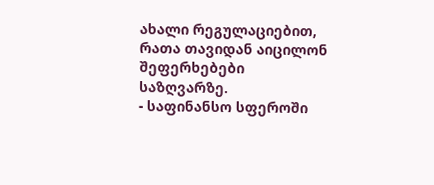ახალი რეგულაციებით, რათა თავიდან აიცილონ შეფერხებები საზღვარზე.
- საფინანსო სფეროში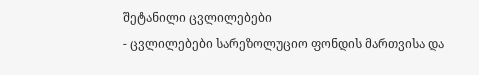შეტანილი ცვლილებები
- ცვლილებები სარეზოლუციო ფონდის მართვისა და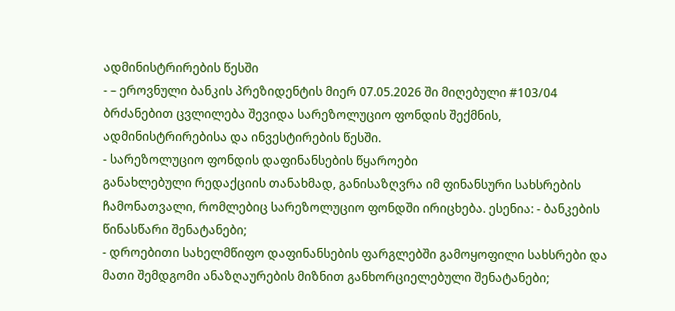ადმინისტრირების წესში
- – ეროვნული ბანკის პრეზიდენტის მიერ 07.05.2026 ში მიღებული #103/04 ბრძანებით ცვლილება შევიდა სარეზოლუციო ფონდის შექმნის, ადმინისტრირებისა და ინვესტირების წესში.
- სარეზოლუციო ფონდის დაფინანსების წყაროები
განახლებული რედაქციის თანახმად, განისაზღვრა იმ ფინანსური სახსრების ჩამონათვალი, რომლებიც სარეზოლუციო ფონდში ირიცხება. ესენია: - ბანკების წინასწარი შენატანები;
- დროებითი სახელმწიფო დაფინანსების ფარგლებში გამოყოფილი სახსრები და მათი შემდგომი ანაზღაურების მიზნით განხორციელებული შენატანები;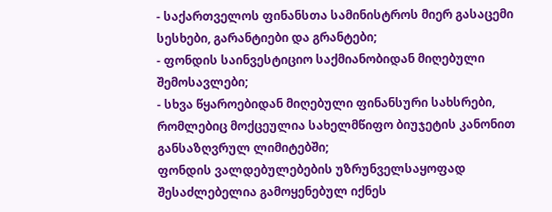- საქართველოს ფინანსთა სამინისტროს მიერ გასაცემი სესხები, გარანტიები და გრანტები;
- ფონდის საინვესტიციო საქმიანობიდან მიღებული შემოსავლები;
- სხვა წყაროებიდან მიღებული ფინანსური სახსრები, რომლებიც მოქცეულია სახელმწიფო ბიუჯეტის კანონით განსაზღვრულ ლიმიტებში;
ფონდის ვალდებულებების უზრუნველსაყოფად შესაძლებელია გამოყენებულ იქნეს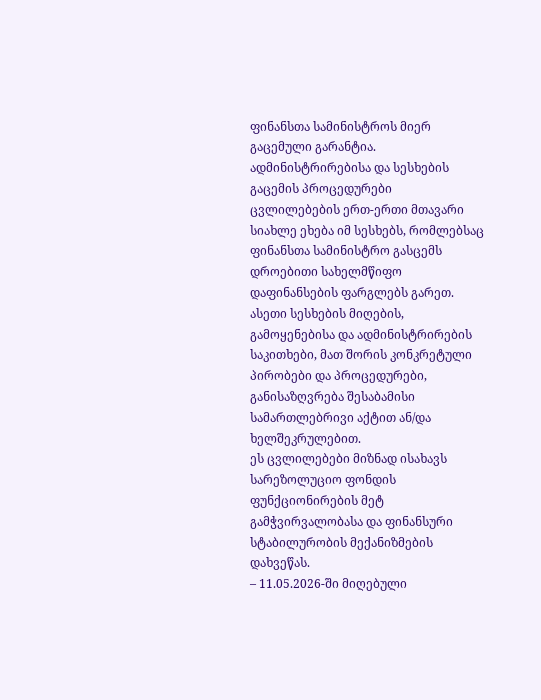ფინანსთა სამინისტროს მიერ გაცემული გარანტია.
ადმინისტრირებისა და სესხების გაცემის პროცედურები
ცვლილებების ერთ-ერთი მთავარი სიახლე ეხება იმ სესხებს, რომლებსაც ფინანსთა სამინისტრო გასცემს დროებითი სახელმწიფო დაფინანსების ფარგლებს გარეთ. ასეთი სესხების მიღების, გამოყენებისა და ადმინისტრირების საკითხები, მათ შორის კონკრეტული პირობები და პროცედურები, განისაზღვრება შესაბამისი სამართლებრივი აქტით ან/და ხელშეკრულებით.
ეს ცვლილებები მიზნად ისახავს სარეზოლუციო ფონდის ფუნქციონირების მეტ გამჭვირვალობასა და ფინანსური სტაბილურობის მექანიზმების დახვეწას.
– 11.05.2026-ში მიღებული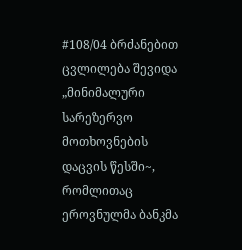#108/04 ბრძანებით ცვლილება შევიდა „მინიმალური სარეზერვო მოთხოვნების დაცვის წესში~, რომლითაც ეროვნულმა ბანკმა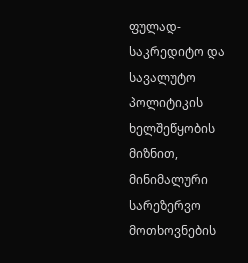ფულად-საკრედიტო და სავალუტო პოლიტიკის ხელშეწყობის მიზნით, მინიმალური სარეზერვო მოთხოვნების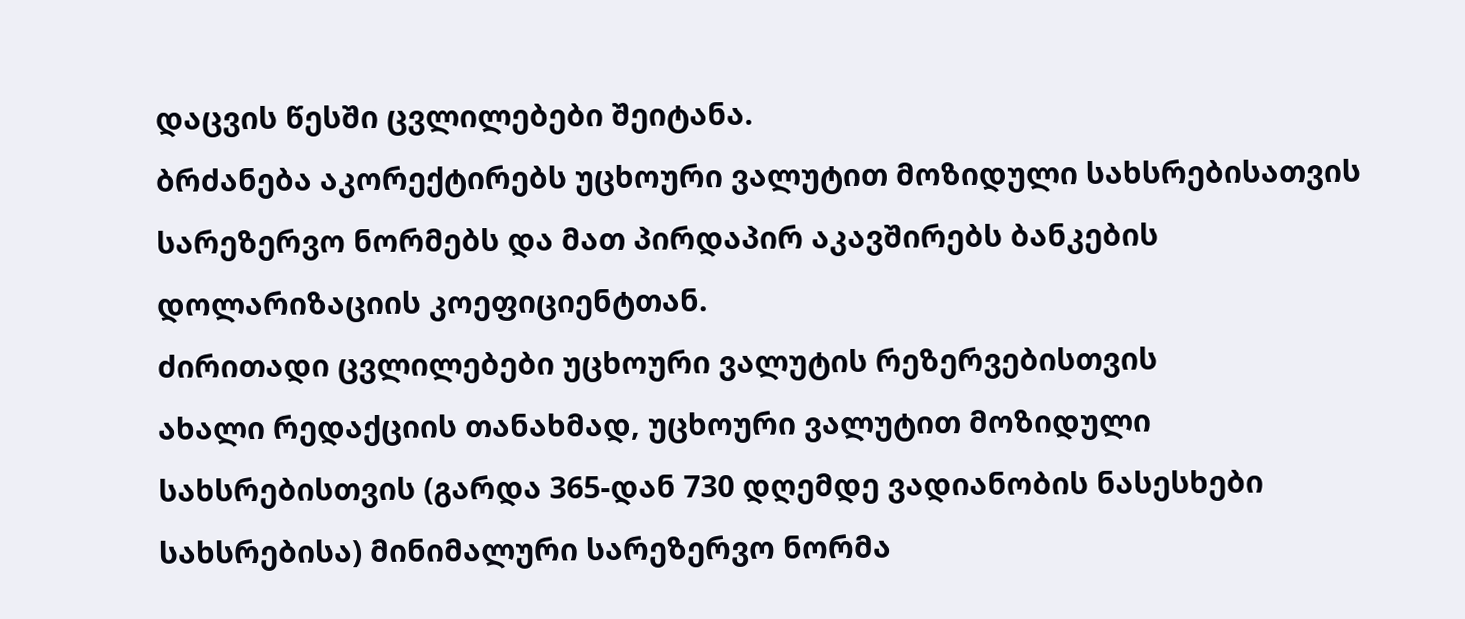დაცვის წესში ცვლილებები შეიტანა.
ბრძანება აკორექტირებს უცხოური ვალუტით მოზიდული სახსრებისათვის სარეზერვო ნორმებს და მათ პირდაპირ აკავშირებს ბანკების დოლარიზაციის კოეფიციენტთან.
ძირითადი ცვლილებები უცხოური ვალუტის რეზერვებისთვის
ახალი რედაქციის თანახმად, უცხოური ვალუტით მოზიდული სახსრებისთვის (გარდა 365-დან 730 დღემდე ვადიანობის ნასესხები სახსრებისა) მინიმალური სარეზერვო ნორმა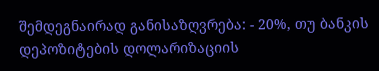შემდეგნაირად განისაზღვრება: - 20%, თუ ბანკის დეპოზიტების დოლარიზაციის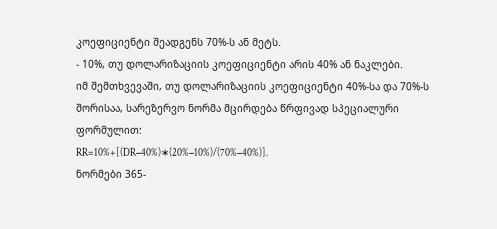კოეფიციენტი შეადგენს 70%-ს ან მეტს.
- 10%, თუ დოლარიზაციის კოეფიციენტი არის 40% ან ნაკლები.
იმ შემთხვევაში, თუ დოლარიზაციის კოეფიციენტი 40%-სა და 70%-ს შორისაა, სარეზერვო ნორმა მცირდება წრფივად სპეციალური ფორმულით:
RR=10%+[(DR−40%)∗(20%−10%)/(70%−40%)].
ნორმები 365-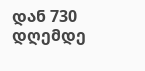დან 730 დღემდე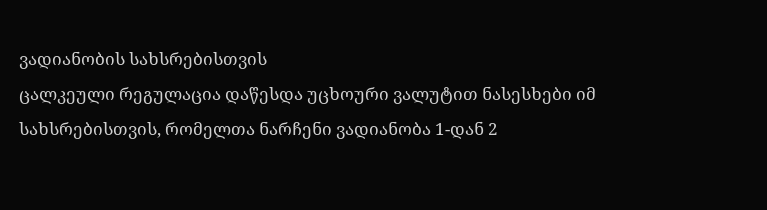ვადიანობის სახსრებისთვის
ცალკეული რეგულაცია დაწესდა უცხოური ვალუტით ნასესხები იმ სახსრებისთვის, რომელთა ნარჩენი ვადიანობა 1-დან 2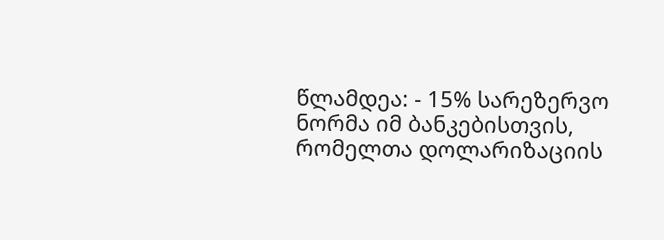წლამდეა: - 15% სარეზერვო ნორმა იმ ბანკებისთვის, რომელთა დოლარიზაციის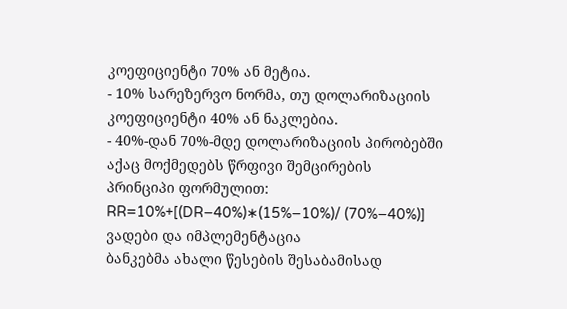კოეფიციენტი 70% ან მეტია.
- 10% სარეზერვო ნორმა, თუ დოლარიზაციის კოეფიციენტი 40% ან ნაკლებია.
- 40%-დან 70%-მდე დოლარიზაციის პირობებში აქაც მოქმედებს წრფივი შემცირების პრინციპი ფორმულით: RR=10%+[(DR−40%)∗(15%−10%)/ (70%−40%)]
ვადები და იმპლემენტაცია
ბანკებმა ახალი წესების შესაბამისად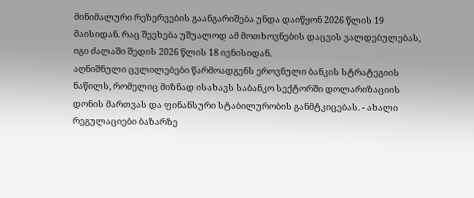მინიმალური რეზერვების გაანგარიშება უნდა დაიწყონ 2026 წლის 19 მაისიდან. რაც შეეხება უშუალოდ ამ მოთხოვნების დაცვის ვალდებულებას, იგი ძალაში შედის 2026 წლის 18 ივნისიდან.
აღნიშნული ცვლილებები წარმოადგენს ეროვნული ბანკის სტრატეგიის ნაწილს, რომელიც მიზნად ისახავს საბანკო სექტორში დოლარიზაციის დონის მართვას და ფინანსური სტაბილურობის განმტკიცებას. - ახალი რეგულაციები ბაზარზე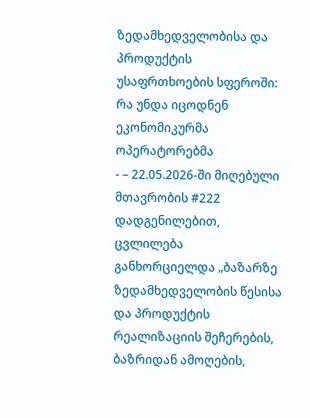ზედამხედველობისა და პროდუქტის უსაფრთხოების სფეროში: რა უნდა იცოდნენ ეკონომიკურმა ოპერატორებმა
- – 22.05.2026-ში მიღებული მთავრობის #222 დადგენილებით, ცვლილება განხორციელდა „ბაზარზე ზედამხედველობის წესისა და პროდუქტის რეალიზაციის შეჩერების, ბაზრიდან ამოღების,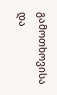გამოთხოვისა და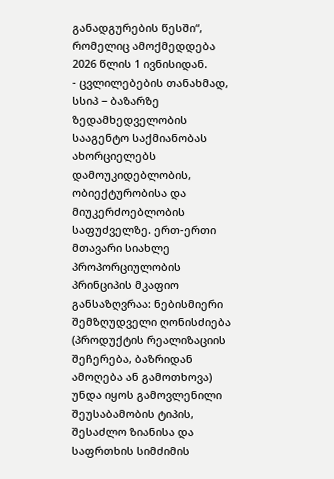განადგურების წესში“, რომელიც ამოქმედდება 2026 წლის 1 ივნისიდან.
- ცვლილებების თანახმად, სსიპ − ბაზარზე ზედამხედველობის სააგენტო საქმიანობას ახორციელებს დამოუკიდებლობის, ობიექტურობისა და მიუკერძოებლობის საფუძველზე. ერთ-ერთი მთავარი სიახლე პროპორციულობის პრინციპის მკაფიო განსაზღვრაა: ნებისმიერი შემზღუდველი ღონისძიება (პროდუქტის რეალიზაციის შეჩერება, ბაზრიდან ამოღება ან გამოთხოვა) უნდა იყოს გამოვლენილი შეუსაბამობის ტიპის, შესაძლო ზიანისა და საფრთხის სიმძიმის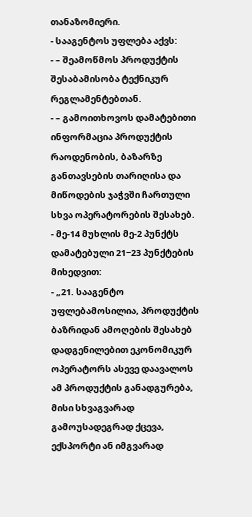თანაზომიერი.
- სააგენტოს უფლება აქვს:
- – შეამოწმოს პროდუქტის შესაბამისობა ტექნიკურ რეგლამენტებთან.
- – გამოითხოვოს დამატებითი ინფორმაცია პროდუქტის რაოდენობის, ბაზარზე განთავსების თარიღისა და მიწოდების ჯაჭვში ჩართული სხვა ოპერატორების შესახებ.
- მე-14 მუხლის მე-2 პუნქტს დამატებული 21−23 პუნქტების მიხედვით:
- „21. სააგენტო უფლებამოსილია, პროდუქტის ბაზრიდან ამოღების შესახებ დადგენილებით ეკონომიკურ ოპერატორს ასევე დაავალოს ამ პროდუქტის განადგურება, მისი სხვაგვარად გამოუსადეგრად ქცევა, ექსპორტი ან იმგვარად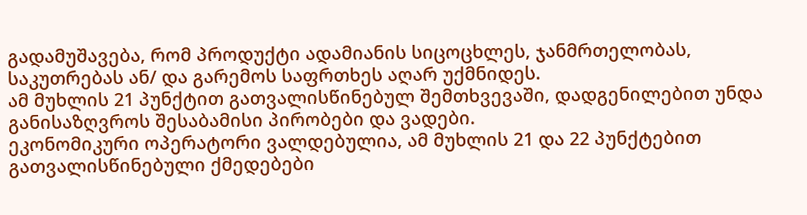გადამუშავება, რომ პროდუქტი ადამიანის სიცოცხლეს, ჯანმრთელობას, საკუთრებას ან/ და გარემოს საფრთხეს აღარ უქმნიდეს.
ამ მუხლის 21 პუნქტით გათვალისწინებულ შემთხვევაში, დადგენილებით უნდა განისაზღვროს შესაბამისი პირობები და ვადები.
ეკონომიკური ოპერატორი ვალდებულია, ამ მუხლის 21 და 22 პუნქტებით გათვალისწინებული ქმედებები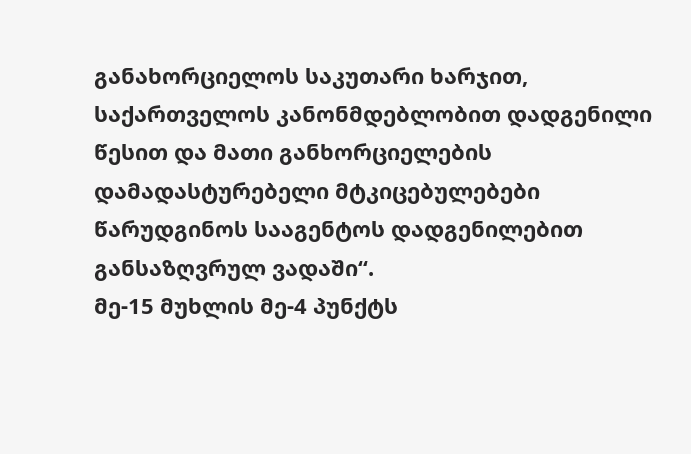განახორციელოს საკუთარი ხარჯით, საქართველოს კანონმდებლობით დადგენილი წესით და მათი განხორციელების დამადასტურებელი მტკიცებულებები წარუდგინოს სააგენტოს დადგენილებით განსაზღვრულ ვადაში“.
მე-15 მუხლის მე-4 პუნქტს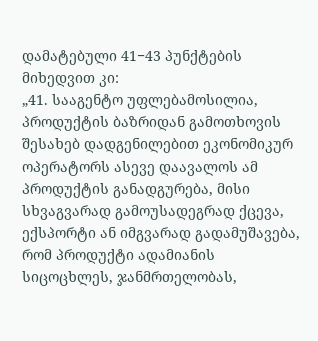დამატებული 41−43 პუნქტების მიხედვით კი:
„41. სააგენტო უფლებამოსილია, პროდუქტის ბაზრიდან გამოთხოვის შესახებ დადგენილებით ეკონომიკურ ოპერატორს ასევე დაავალოს ამ პროდუქტის განადგურება, მისი სხვაგვარად გამოუსადეგრად ქცევა, ექსპორტი ან იმგვარად გადამუშავება, რომ პროდუქტი ადამიანის სიცოცხლეს, ჯანმრთელობას,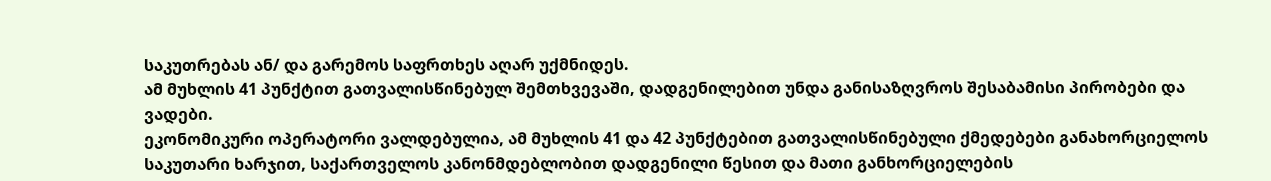საკუთრებას ან/ და გარემოს საფრთხეს აღარ უქმნიდეს.
ამ მუხლის 41 პუნქტით გათვალისწინებულ შემთხვევაში, დადგენილებით უნდა განისაზღვროს შესაბამისი პირობები და ვადები.
ეკონომიკური ოპერატორი ვალდებულია, ამ მუხლის 41 და 42 პუნქტებით გათვალისწინებული ქმედებები განახორციელოს საკუთარი ხარჯით, საქართველოს კანონმდებლობით დადგენილი წესით და მათი განხორციელების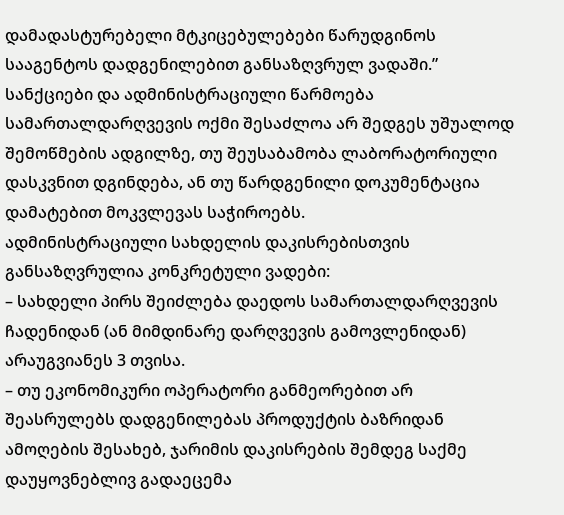დამადასტურებელი მტკიცებულებები წარუდგინოს სააგენტოს დადგენილებით განსაზღვრულ ვადაში.”
სანქციები და ადმინისტრაციული წარმოება
სამართალდარღვევის ოქმი შესაძლოა არ შედგეს უშუალოდ შემოწმების ადგილზე, თუ შეუსაბამობა ლაბორატორიული დასკვნით დგინდება, ან თუ წარდგენილი დოკუმენტაცია დამატებით მოკვლევას საჭიროებს.
ადმინისტრაციული სახდელის დაკისრებისთვის განსაზღვრულია კონკრეტული ვადები:
– სახდელი პირს შეიძლება დაედოს სამართალდარღვევის ჩადენიდან (ან მიმდინარე დარღვევის გამოვლენიდან) არაუგვიანეს 3 თვისა.
– თუ ეკონომიკური ოპერატორი განმეორებით არ შეასრულებს დადგენილებას პროდუქტის ბაზრიდან ამოღების შესახებ, ჯარიმის დაკისრების შემდეგ საქმე დაუყოვნებლივ გადაეცემა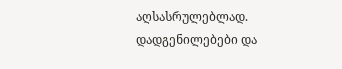აღსასრულებლად.
დადგენილებები და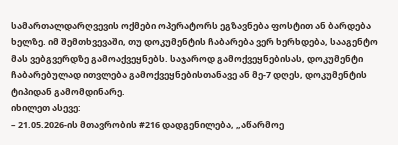სამართალდარღვევის ოქმები ოპერატორს ეგზავნება ფოსტით ან ბარდება ხელზე. იმ შემთხვევაში, თუ დოკუმენტის ჩაბარება ვერ ხერხდება, სააგენტო მას ვებგვერდზე გამოაქვეყნებს. საჯაროდ გამოქვეყნებისას, დოკუმენტი ჩაბარებულად ითვლება გამოქვეყნებისთანავე ან მე-7 დღეს, დოკუმენტის ტიპიდან გამომდინარე.
იხილეთ ასევე:
– 21.05.2026-ის მთავრობის #216 დადგენილება, „აწარმოე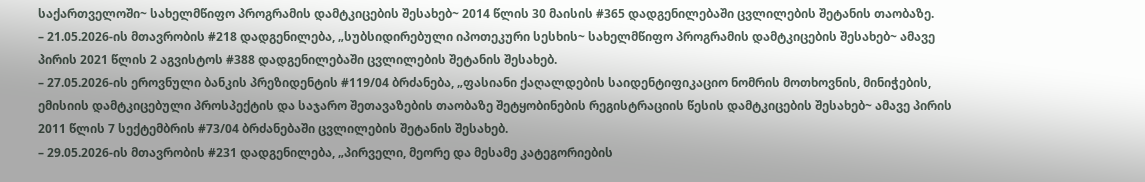საქართველოში~ სახელმწიფო პროგრამის დამტკიცების შესახებ~ 2014 წლის 30 მაისის #365 დადგენილებაში ცვლილების შეტანის თაობაზე.
– 21.05.2026-ის მთავრობის #218 დადგენილება, „სუბსიდირებული იპოთეკური სესხის~ სახელმწიფო პროგრამის დამტკიცების შესახებ~ ამავე პირის 2021 წლის 2 აგვისტოს #388 დადგენილებაში ცვლილების შეტანის შესახებ.
– 27.05.2026-ის ეროვნული ბანკის პრეზიდენტის #119/04 ბრძანება, „ფასიანი ქაღალდების საიდენტიფიკაციო ნომრის მოთხოვნის, მინიჭების, ემისიის დამტკიცებული პროსპექტის და საჯარო შეთავაზების თაობაზე შეტყობინების რეგისტრაციის წესის დამტკიცების შესახებ~ ამავე პირის 2011 წლის 7 სექტემბრის #73/04 ბრძანებაში ცვლილების შეტანის შესახებ.
– 29.05.2026-ის მთავრობის #231 დადგენილება, „პირველი, მეორე და მესამე კატეგორიების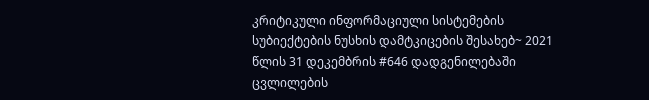კრიტიკული ინფორმაციული სისტემების სუბიექტების ნუსხის დამტკიცების შესახებ~ 2021 წლის 31 დეკემბრის #646 დადგენილებაში ცვლილების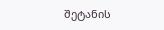შეტანის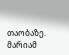თაობაზე.
მარიამ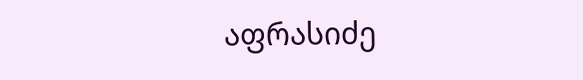აფრასიძე